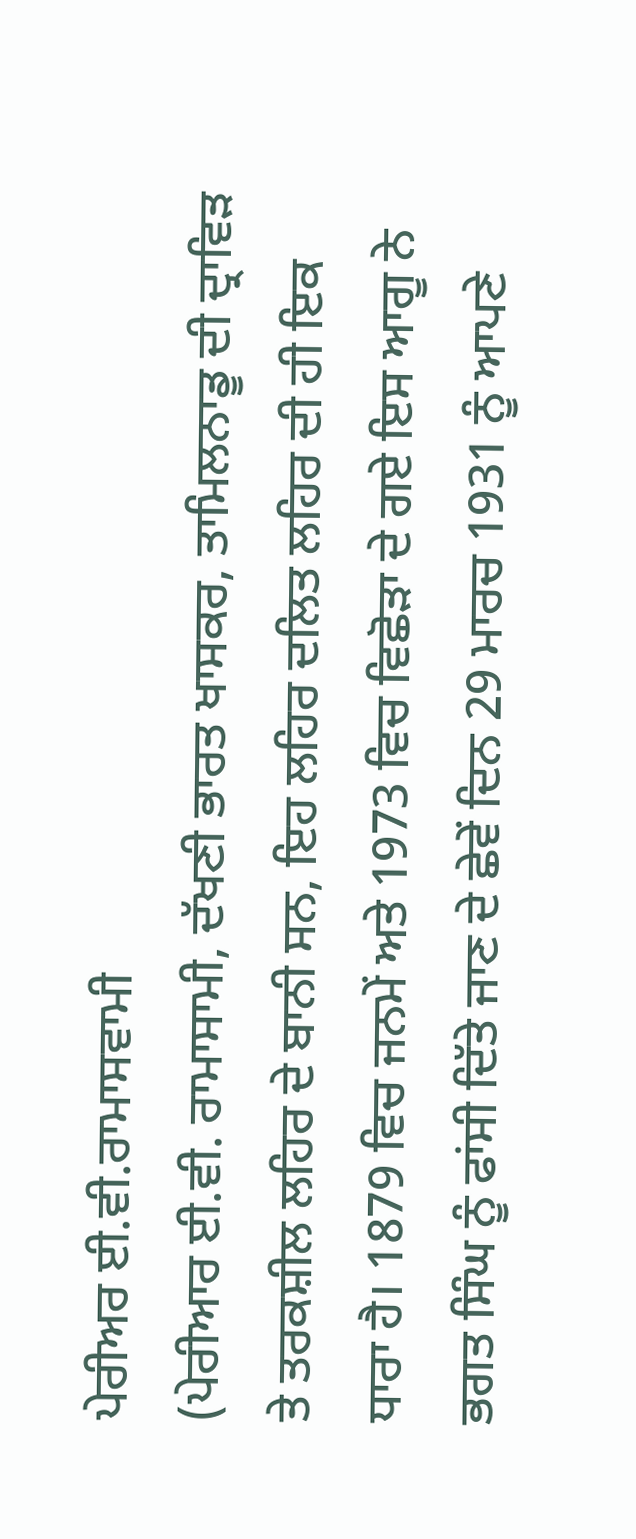ਪੇਰੀਅਰ ਈ.ਵੀ.ਰਾਮਾਸਵਾਮੀ
(ਪੇਰੀਆਰ ਈ.ਵੀ. ਰਾਮਾਸਾਮੀ, ਦੱਖਣੀ ਭਾਰਤ ਖਾਸਕਰ, ਤਾਮਿਲਨਾਡੂ ਦੀ ਦ੍ਰਾਵਿੜ ਤੇ ਤਰਕਸ਼ੀਲ ਲਹਿਰ ਦੇ ਬਾਨੀ ਸਨ, ਇਹ ਲਹਿਰ ਦਲਿਤ ਲਹਿਰ ਦੀ ਹੀ ਇਕ ਧਾਰਾ ਹੈ। 1879 ਵਿਚ ਜਨਮੇਂ ਅਤੇ 1973 ਵਿਚ ਵਿਛੋੜਾ ਦੇ ਗਏ ਇਸ ਆਗੂ ਨੇ ਭਗਤ ਸਿੰਘ ਨੂੰ ਫਾਂਸੀ ਦਿੱਤੇ ਜਾਣ ਦੇ ਛੇਵੇਂ ਦਿਨ 29 ਮਾਰਚ 1931 ਨੂੰ ਆਪਣੇ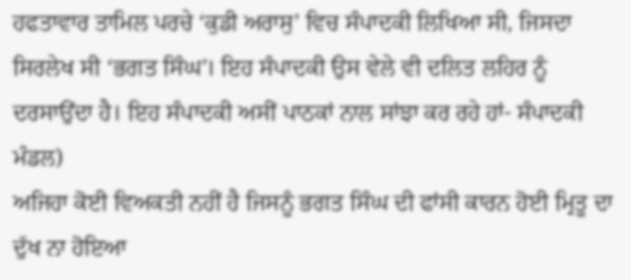ਹਫਤਾਵਾਰ ਤਾਮਿਲ ਪਰਚੇ ‘ਕੁਡੀ ਅਰਾਸੁ’ ਵਿਚ ਸੰਪਾਦਕੀ ਲਿਖਿਆ ਸੀ, ਜਿਸਦਾ ਸਿਰਲੇਖ ਸੀ ‘ਭਗਤ ਸਿੰਘ’। ਇਹ ਸੰਪਾਦਕੀ ਉਸ ਵੇਲੇ ਵੀ ਦਲਿਤ ਲਹਿਰ ਨੂੰ ਦਰਸਾਉਂਦਾ ਹੈ। ਇਹ ਸੰਪਾਦਕੀ ਅਸੀਂ ਪਾਠਕਾਂ ਨਾਲ ਸਾਂਝਾ ਕਰ ਰਹੇ ਹਾਂ- ਸੰਪਾਦਕੀ ਮੰਡਲ)
ਅਜਿਹਾ ਕੋਈ ਵਿਅਕਤੀ ਨਹੀਂ ਹੈ ਜਿਸਨੂੰ ਭਗਤ ਸਿੰਘ ਦੀ ਫਾਂਸੀ ਕਾਰਨ ਹੋਈ ਮ੍ਰਿਤੂ ਦਾ ਦੁੱਖ ਨਾ ਹੋਇਆ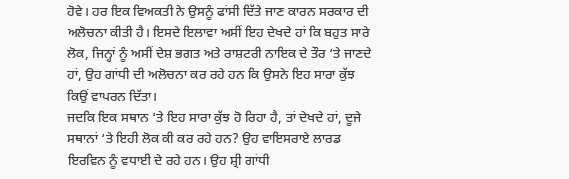ਹੋਵੇ। ਹਰ ਇਕ ਵਿਅਕਤੀ ਨੇ ਉਸਨੂੰ ਫਾਂਸੀ ਦਿੱਤੇ ਜਾਣ ਕਾਰਨ ਸਰਕਾਰ ਦੀ ਅਲੋਚਨਾ ਕੀਤੀ ਹੈ। ਇਸਦੇ ਇਲਾਵਾ ਅਸੀਂ ਇਹ ਦੇਖਦੇ ਹਾਂ ਕਿ ਬਹੁਤ ਸਾਰੇ ਲੋਕ, ਜਿਨ੍ਹਾਂ ਨੂੰ ਅਸੀਂ ਦੇਸ਼ ਭਗਤ ਅਤੇ ਰਾਸ਼ਟਰੀ ਨਾਇਕ ਦੇ ਤੌਰ ‘ਤੇ ਜਾਣਦੇ ਹਾਂ, ਉਹ ਗਾਂਧੀ ਦੀ ਅਲੋਚਨਾ ਕਰ ਰਹੇ ਹਨ ਕਿ ਉਸਨੇ ਇਹ ਸਾਰਾ ਕੁੱਝ ਕਿਉਂ ਵਾਪਰਨ ਦਿੱਤਾ।
ਜਦਕਿ ਇਕ ਸਥਾਨ ‘ਤੇ ਇਹ ਸਾਰਾ ਕੁੱਝ ਹੋ ਰਿਹਾ ਹੈ, ਤਾਂ ਦੇਖਦੇ ਹਾਂ, ਦੂਜੇ ਸਥਾਨਾਂ ‘ਤੇ ਇਹੀ ਲੋਕ ਕੀ ਕਰ ਰਹੇ ਹਨ? ਉਹ ਵਾਇਸਰਾਏ ਲਾਰਡ ਇਰਵਿਨ ਨੂੰ ਵਧਾਈ ਦੇ ਰਹੇ ਹਨ। ਉਹ ਸ਼੍ਰੀ ਗਾਂਧੀ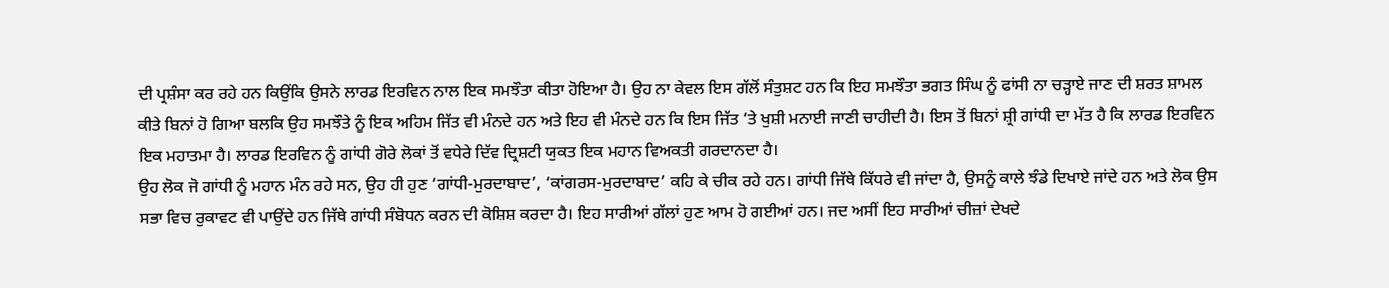ਦੀ ਪ੍ਰਸ਼ੰਸਾ ਕਰ ਰਹੇ ਹਨ ਕਿਉਂਕਿ ਉਸਨੇ ਲਾਰਡ ਇਰਵਿਨ ਨਾਲ ਇਕ ਸਮਝੌਤਾ ਕੀਤਾ ਹੋਇਆ ਹੈ। ਉਹ ਨਾ ਕੇਵਲ ਇਸ ਗੱਲੋਂ ਸੰਤੁਸ਼ਟ ਹਨ ਕਿ ਇਹ ਸਮਝੌਤਾ ਭਗਤ ਸਿੰਘ ਨੂੰ ਫਾਂਸੀ ਨਾ ਚੜ੍ਹਾਏ ਜਾਣ ਦੀ ਸ਼ਰਤ ਸ਼ਾਮਲ ਕੀਤੇ ਬਿਨਾਂ ਹੋ ਗਿਆ ਬਲਕਿ ਉਹ ਸਮਝੌਤੇ ਨੂੰ ਇਕ ਅਹਿਮ ਜਿੱਤ ਵੀ ਮੰਨਦੇ ਹਨ ਅਤੇ ਇਹ ਵੀ ਮੰਨਦੇ ਹਨ ਕਿ ਇਸ ਜਿੱਤ ‘ਤੇ ਖੁਸ਼ੀ ਮਨਾਈ ਜਾਣੀ ਚਾਹੀਦੀ ਹੈ। ਇਸ ਤੋਂ ਬਿਨਾਂ ਸ਼੍ਰੀ ਗਾਂਧੀ ਦਾ ਮੱਤ ਹੈ ਕਿ ਲਾਰਡ ਇਰਵਿਨ ਇਕ ਮਹਾਤਮਾ ਹੈ। ਲਾਰਡ ਇਰਵਿਨ ਨੂੰ ਗਾਂਧੀ ਗੋਰੇ ਲੋਕਾਂ ਤੋਂ ਵਧੇਰੇ ਦਿੱਵ ਦ੍ਰਿਸ਼ਟੀ ਯੁਕਤ ਇਕ ਮਹਾਨ ਵਿਅਕਤੀ ਗਰਦਾਨਦਾ ਹੈ।
ਉਹ ਲੋਕ ਜੋ ਗਾਂਧੀ ਨੂੰ ਮਹਾਨ ਮੰਨ ਰਹੇ ਸਨ, ਉਹ ਹੀ ਹੁਣ ‘ਗਾਂਧੀ-ਮੁਰਦਾਬਾਦ’, ‘ਕਾਂਗਰਸ-ਮੁਰਦਾਬਾਦ’ ਕਹਿ ਕੇ ਚੀਕ ਰਹੇ ਹਨ। ਗਾਂਧੀ ਜਿੱਥੇ ਕਿੱਧਰੇ ਵੀ ਜਾਂਦਾ ਹੈ, ਉਸਨੂੰ ਕਾਲੇ ਝੰਡੇ ਦਿਖਾਏ ਜਾਂਦੇ ਹਨ ਅਤੇ ਲੋਕ ਉਸ ਸਭਾ ਵਿਚ ਰੁਕਾਵਟ ਵੀ ਪਾਉਂਦੇ ਹਨ ਜਿੱਥੇ ਗਾਂਧੀ ਸੰਬੋਧਨ ਕਰਨ ਦੀ ਕੋਸ਼ਿਸ਼ ਕਰਦਾ ਹੈ। ਇਹ ਸਾਰੀਆਂ ਗੱਲਾਂ ਹੁਣ ਆਮ ਹੋ ਗਈਆਂ ਹਨ। ਜਦ ਅਸੀਂ ਇਹ ਸਾਰੀਆਂ ਚੀਜ਼ਾਂ ਦੇਖਦੇ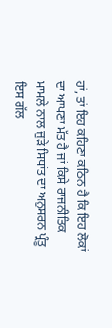ਹਾਂ, ਤਾਂ ਇਹ ਕਹਿਣਾ ਕਠਿਨ ਹੈ ਕਿ ਇਹ ਲੋਕਾਂ ਦਾ ਆਪਣਾ ਮੱਤ ਹੈ ਜਾਂ ਕਿਸੇ ਰਾਜਨੀਤਿਕ ਮਾਮਲੇ ਨਾਲ ਜੁੜੇ ਸਿਧਾਂਤ ਦਾ ਅਨੁਸਰਨ ਪ੍ਰੰਤੂ ਇਸ ਗੱਲ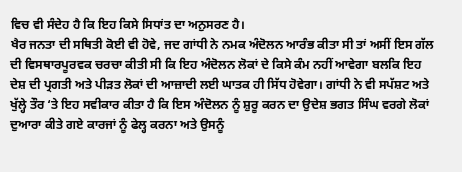ਵਿਚ ਵੀ ਸੰਦੇਹ ਹੈ ਕਿ ਇਹ ਕਿਸੇ ਸਿਧਾਂਤ ਦਾ ਅਨੁਸਰਣ ਹੈ।
ਖੈਰ ਜਨਤਾ ਦੀ ਸਥਿਤੀ ਕੋਈ ਵੀ ਹੋਵੇ, ਜਦ ਗਾਂਧੀ ਨੇ ਨਮਕ ਅੰਦੋਲਨ ਆਰੰਭ ਕੀਤਾ ਸੀ ਤਾਂ ਅਸੀਂ ਇਸ ਗੱਲ ਦੀ ਵਿਸਥਾਰਪੂਰਵਕ ਚਰਚਾ ਕੀਤੀ ਸੀ ਕਿ ਇਹ ਅੰਦੋਲਨ ਲੋਕਾਂ ਦੇ ਕਿਸੇ ਕੰਮ ਨਹੀਂ ਆਵੇਗਾ ਬਲਕਿ ਇਹ ਦੇਸ਼ ਦੀ ਪ੍ਰਗਤੀ ਅਤੇ ਪੀੜਤ ਲੋਕਾਂ ਦੀ ਆਜ਼ਾਦੀ ਲਈ ਘਾਤਕ ਹੀ ਸਿੱਧ ਹੋਵੇਗਾ। ਗਾਂਧੀ ਨੇ ਵੀ ਸਪੱਸ਼ਟ ਅਤੇ ਖੁੱਲ੍ਹੇ ਤੌਰ ‘ਤੇ ਇਹ ਸਵੀਕਾਰ ਕੀਤਾ ਹੈ ਕਿ ਇਸ ਅੰਦੋਲਨ ਨੂੰ ਸ਼ੁਰੂ ਕਰਨ ਦਾ ਉਦੇਸ਼ ਭਗਤ ਸਿੰਘ ਵਰਗੇ ਲੋਕਾਂ ਦੁਆਰਾ ਕੀਤੇ ਗਏ ਕਾਰਜਾਂ ਨੂੰ ਫੇਲ੍ਹ ਕਰਨਾ ਅਤੇ ਉਸਨੂੰ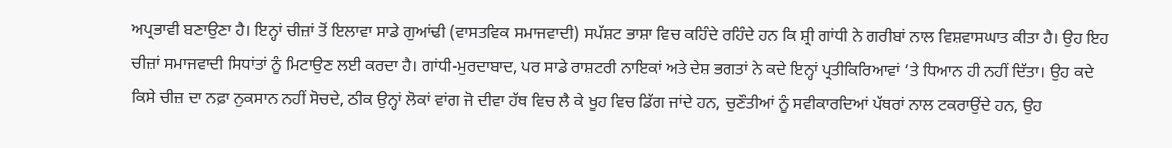ਅਪ੍ਰਭਾਵੀ ਬਣਾਉਣਾ ਹੈ। ਇਨ੍ਹਾਂ ਚੀਜ਼ਾਂ ਤੋਂ ਇਲਾਵਾ ਸਾਡੇ ਗੁਆਂਢੀ (ਵਾਸਤਵਿਕ ਸਮਾਜਵਾਦੀ) ਸਪੱਸ਼ਟ ਭਾਸ਼ਾ ਵਿਚ ਕਹਿੰਦੇ ਰਹਿੰਦੇ ਹਨ ਕਿ ਸ਼੍ਰੀ ਗਾਂਧੀ ਨੇ ਗਰੀਬਾਂ ਨਾਲ ਵਿਸ਼ਵਾਸਘਾਤ ਕੀਤਾ ਹੈ। ਉਹ ਇਹ ਚੀਜ਼ਾਂ ਸਮਾਜਵਾਦੀ ਸਿਧਾਂਤਾਂ ਨੂੰ ਮਿਟਾਉਣ ਲਈ ਕਰਦਾ ਹੈ। ਗਾਂਧੀ-ਮੁਰਦਾਬਾਦ, ਪਰ ਸਾਡੇ ਰਾਸ਼ਟਰੀ ਨਾਇਕਾਂ ਅਤੇ ਦੇਸ਼ ਭਗਤਾਂ ਨੇ ਕਦੇ ਇਨ੍ਹਾਂ ਪ੍ਰਤੀਕਿਰਿਆਵਾਂ ‘ਤੇ ਧਿਆਨ ਹੀ ਨਹੀਂ ਦਿੱਤਾ। ਉਹ ਕਦੇ ਕਿਸੇ ਚੀਜ਼ ਦਾ ਨਫ਼ਾ ਨੁਕਸਾਨ ਨਹੀਂ ਸੋਚਦੇ, ਠੀਕ ਉਨ੍ਹਾਂ ਲੋਕਾਂ ਵਾਂਗ ਜੋ ਦੀਵਾ ਹੱਥ ਵਿਚ ਲੈ ਕੇ ਖੂਹ ਵਿਚ ਡਿੱਗ ਜਾਂਦੇ ਹਨ, ਚੁਣੌਤੀਆਂ ਨੂੰ ਸਵੀਕਾਰਦਿਆਂ ਪੱਥਰਾਂ ਨਾਲ ਟਕਰਾਉਂਦੇ ਹਨ, ਉਹ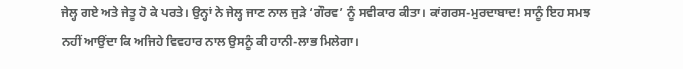ਜੇਲ੍ਹ ਗਏ ਅਤੇ ਜੇਤੂ ਹੋ ਕੇ ਪਰਤੇ। ਉਨ੍ਹਾਂ ਨੇ ਜੇਲ੍ਹ ਜਾਣ ਨਾਲ ਜੁੜੇ ‘ਗੌਰਵ’ ਨੂੰ ਸਵੀਕਾਰ ਕੀਤਾ। ਕਾਂਗਰਸ-ਮੁਰਦਾਬਾਦ! ਸਾਨੂੰ ਇਹ ਸਮਝ ਨਹੀਂ ਆਉਂਦਾ ਕਿ ਅਜਿਹੇ ਵਿਵਹਾਰ ਨਾਲ ਉਸਨੂੰ ਕੀ ਹਾਨੀ-ਲਾਭ ਮਿਲੇਗਾ।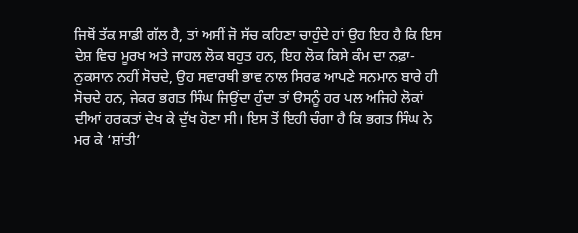ਜਿਥੋਂ ਤੱਕ ਸਾਡੀ ਗੱਲ ਹੈ, ਤਾਂ ਅਸੀਂ ਜੋ ਸੱਚ ਕਹਿਣਾ ਚਾਹੁੰਦੇ ਹਾਂ ਉਹ ਇਹ ਹੈ ਕਿ ਇਸ ਦੇਸ਼ ਵਿਚ ਮੂਰਖ ਅਤੇ ਜਾਹਲ ਲੋਕ ਬਹੁਤ ਹਨ, ਇਹ ਲੋਕ ਕਿਸੇ ਕੰਮ ਦਾ ਨਫ਼ਾ-ਨੁਕਸਾਨ ਨਹੀਂ ਸੋਚਦੇ, ਉਹ ਸਵਾਰਥੀ ਭਾਵ ਨਾਲ ਸਿਰਫ ਆਪਣੇ ਸਨਮਾਨ ਬਾਰੇ ਹੀ ਸੋਚਦੇ ਹਨ, ਜੇਕਰ ਭਗਤ ਸਿੰਘ ਜਿਉਂਦਾ ਹੁੰਦਾ ਤਾਂ ੳਸਨੂੰ ਹਰ ਪਲ ਅਜਿਹੇ ਲੋਕਾਂ ਦੀਆਂ ਹਰਕਤਾਂ ਦੇਖ ਕੇ ਦੁੱਖ ਹੋਣਾ ਸੀ। ਇਸ ਤੋਂ ਇਹੀ ਚੰਗਾ ਹੈ ਕਿ ਭਗਤ ਸਿੰਘ ਨੇ ਮਰ ਕੇ ‘ਸ਼ਾਂਤੀ’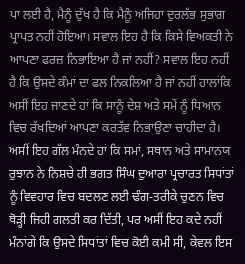ਪਾ ਲਈ ਹੈ, ਮੈਨੂੰ ਦੁੱਖ ਹੈ ਕਿ ਮੈਨੂੰ ਅਜਿਹਾ ਦੁਰਲੱਭ ਸੁਭਾਗ ਪ੍ਰਾਪਤ ਨਹੀਂ ਹੋਇਆ। ਸਵਾਲ ਇਹ ਹੈ ਕਿ ਕਿਸੇ ਵਿਅਕਤੀ ਨੇ ਆਪਣਾ ਫਰਜ਼ ਨਿਭਾਇਆ ਹੈ ਜਾਂ ਨਹੀਂ? ਸਵਾਲ ਇਹ ਨਹੀਂ ਹੈ ਕਿ ਉਸਦੇ ਕੰਮਾਂ ਦਾ ਫਲ ਨਿਕਲਿਆ ਹੈ ਜਾਂ ਨਹੀਂ ਹਾਲਾਂਕਿ ਅਸੀਂ ਇਹ ਜਾਣਦੇ ਹਾਂ ਕਿ ਸਾਨੂੰ ਦੇਸ਼ ਅਤੇ ਸਮੇਂ ਨੂੰ ਧਿਆਨ ਵਿਚ ਰੱਖਦਿਆਂ ਆਪਣਾ ਕਰਤੱਵ ਨਿਭਾਉਣਾ ਚਾਹੀਦਾ ਹੈ। ਅਸੀਂ ਇਹ ਗੱਲ ਮੰਨਦੇ ਹਾਂ ਕਿ ਸਮਾਂ, ਸਥਾਨ ਅਤੇ ਸਾਮਾਨਯ ਰੁਝਾਨ ਨੇ ਨਿਸ਼ਚੇ ਹੀ ਭਗਤ ਸਿੰਘ ਦੁਆਰਾ ਪ੍ਰਚਾਰਤ ਸਿਧਾਂਤਾਂ ਨੂੰ ਵਿਵਹਾਰ ਵਿਚ ਬਦਲਣ ਲਈ ਢੰਗ-ਤਰੀਕੇ ਚੁਣਨ ਵਿਚ ਥੋੜ੍ਹੀ ਜਿਹੀ ਗਲਤੀ ਕਰ ਦਿੱਤੀ, ਪਰ ਅਸੀਂ ਇਹ ਕਦੇ ਨਹੀਂ ਮੰਨਾਂਗੇ ਕਿ ਉਸਦੇ ਸਿਧਾਂਤਾਂ ਵਿਚ ਕੋਈ ਕਮੀ ਸੀ, ਕੇਵਲ ਇਸ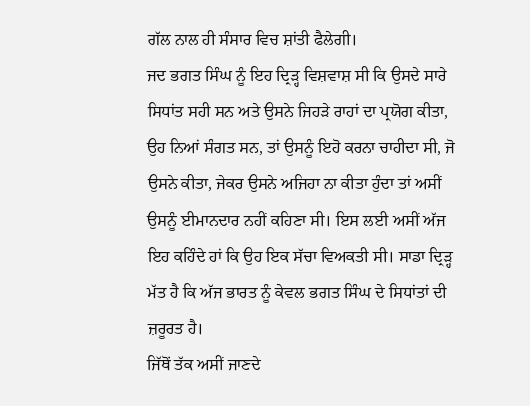ਗੱਲ ਨਾਲ ਹੀ ਸੰਸਾਰ ਵਿਚ ਸ਼ਾਂਤੀ ਫੈਲੇਗੀ।
ਜਦ ਭਗਤ ਸਿੰਘ ਨੂੰ ਇਹ ਦ੍ਰਿੜ੍ਹ ਵਿਸ਼ਵਾਸ਼ ਸੀ ਕਿ ਉਸਦੇ ਸਾਰੇ ਸਿਧਾਂਤ ਸਹੀ ਸਨ ਅਤੇ ਉਸਨੇ ਜਿਹੜੇ ਰਾਹਾਂ ਦਾ ਪ੍ਰਯੋਗ ਕੀਤਾ, ਉਹ ਨਿਆਂ ਸੰਗਤ ਸਨ, ਤਾਂ ਉਸਨੂੰ ਇਹੋ ਕਰਨਾ ਚਾਹੀਦਾ ਸੀ, ਜੋ ਉਸਨੇ ਕੀਤਾ, ਜੇਕਰ ਉਸਨੇ ਅਜਿਹਾ ਨਾ ਕੀਤਾ ਹੁੰਦਾ ਤਾਂ ਅਸੀਂ ਉਸਨੂੰ ਈਮਾਨਦਾਰ ਨਹੀਂ ਕਹਿਣਾ ਸੀ। ਇਸ ਲਈ ਅਸੀਂ ਅੱਜ ਇਹ ਕਹਿੰਦੇ ਹਾਂ ਕਿ ਉਹ ਇਕ ਸੱਚਾ ਵਿਅਕਤੀ ਸੀ। ਸਾਡਾ ਦ੍ਰਿੜ੍ਹ ਮੱਤ ਹੈ ਕਿ ਅੱਜ ਭਾਰਤ ਨੂੰ ਕੇਵਲ ਭਗਤ ਸਿੰਘ ਦੇ ਸਿਧਾਂਤਾਂ ਦੀ ਜ਼ਰੂਰਤ ਹੈ।
ਜਿੱਥੋਂ ਤੱਕ ਅਸੀਂ ਜਾਣਦੇ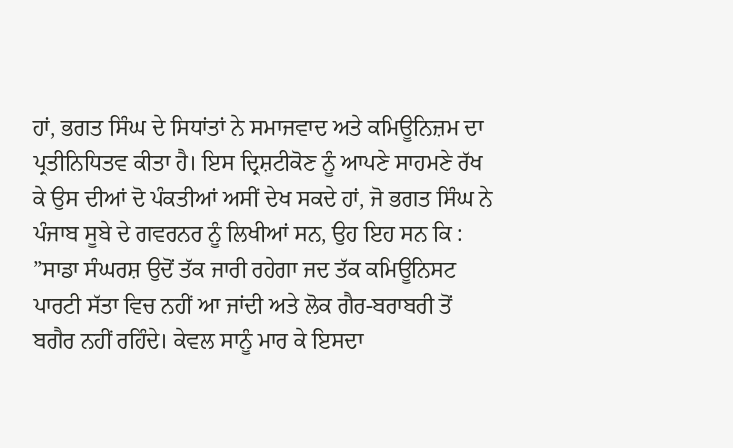ਹਾਂ, ਭਗਤ ਸਿੰਘ ਦੇ ਸਿਧਾਂਤਾਂ ਨੇ ਸਮਾਜਵਾਦ ਅਤੇ ਕਮਿਊਨਿਜ਼ਮ ਦਾ ਪ੍ਰਤੀਨਿਧਿਤਵ ਕੀਤਾ ਹੈ। ਇਸ ਦ੍ਰਿਸ਼ਟੀਕੋਣ ਨੂੰ ਆਪਣੇ ਸਾਹਮਣੇ ਰੱਖ ਕੇ ਉਸ ਦੀਆਂ ਦੋ ਪੰਕਤੀਆਂ ਅਸੀਂ ਦੇਖ ਸਕਦੇ ਹਾਂ, ਜੋ ਭਗਤ ਸਿੰਘ ਨੇ ਪੰਜਾਬ ਸੂਬੇ ਦੇ ਗਵਰਨਰ ਨੂੰ ਲਿਖੀਆਂ ਸਨ, ਉਹ ਇਹ ਸਨ ਕਿ : ”ਸਾਡਾ ਸੰਘਰਸ਼ ਉਦੋਂ ਤੱਕ ਜਾਰੀ ਰਹੇਗਾ ਜਦ ਤੱਕ ਕਮਿਊਨਿਸਟ ਪਾਰਟੀ ਸੱਤਾ ਵਿਚ ਨਹੀਂ ਆ ਜਾਂਦੀ ਅਤੇ ਲੋਕ ਗੈਰ-ਬਰਾਬਰੀ ਤੋਂ ਬਗੈਰ ਨਹੀਂ ਰਹਿੰਦੇ। ਕੇਵਲ ਸਾਨੂੰ ਮਾਰ ਕੇ ਇਸਦਾ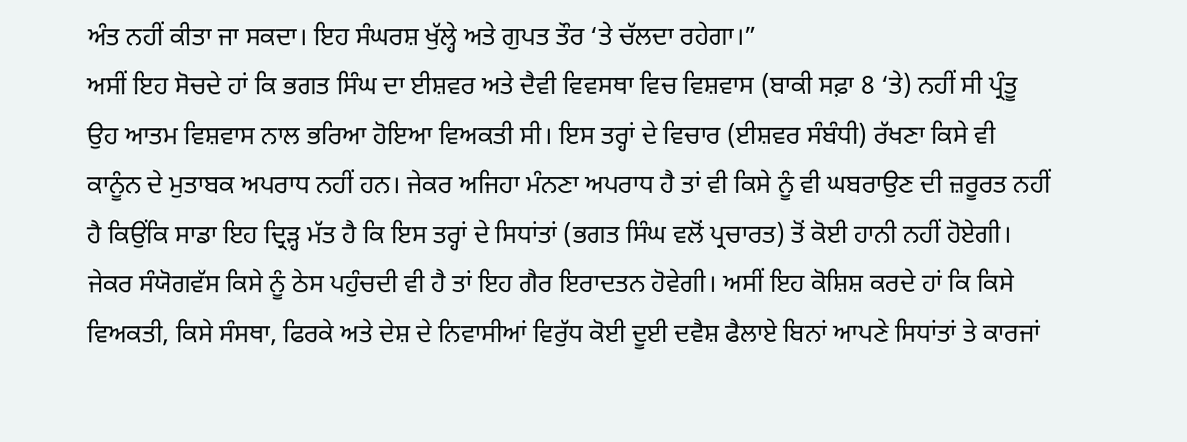ਅੰਤ ਨਹੀਂ ਕੀਤਾ ਜਾ ਸਕਦਾ। ਇਹ ਸੰਘਰਸ਼ ਖੁੱਲ੍ਹੇ ਅਤੇ ਗੁਪਤ ਤੌਰ ‘ਤੇ ਚੱਲਦਾ ਰਹੇਗਾ।”
ਅਸੀਂ ਇਹ ਸੋਚਦੇ ਹਾਂ ਕਿ ਭਗਤ ਸਿੰਘ ਦਾ ਈਸ਼ਵਰ ਅਤੇ ਦੈਵੀ ਵਿਵਸਥਾ ਵਿਚ ਵਿਸ਼ਵਾਸ (ਬਾਕੀ ਸਫ਼ਾ 8 ‘ਤੇ) ਨਹੀਂ ਸੀ ਪ੍ਰੰਤੂ ਉਹ ਆਤਮ ਵਿਸ਼ਵਾਸ ਨਾਲ ਭਰਿਆ ਹੋਇਆ ਵਿਅਕਤੀ ਸੀ। ਇਸ ਤਰ੍ਹਾਂ ਦੇ ਵਿਚਾਰ (ਈਸ਼ਵਰ ਸੰਬੰਧੀ) ਰੱਖਣਾ ਕਿਸੇ ਵੀ ਕਾਨੂੰਨ ਦੇ ਮੁਤਾਬਕ ਅਪਰਾਧ ਨਹੀਂ ਹਨ। ਜੇਕਰ ਅਜਿਹਾ ਮੰਨਣਾ ਅਪਰਾਧ ਹੈ ਤਾਂ ਵੀ ਕਿਸੇ ਨੂੰ ਵੀ ਘਬਰਾਉਣ ਦੀ ਜ਼ਰੂਰਤ ਨਹੀਂ ਹੈ ਕਿਉਂਕਿ ਸਾਡਾ ਇਹ ਦ੍ਰਿੜ੍ਹ ਮੱਤ ਹੈ ਕਿ ਇਸ ਤਰ੍ਹਾਂ ਦੇ ਸਿਧਾਂਤਾਂ (ਭਗਤ ਸਿੰਘ ਵਲੋਂ ਪ੍ਰਚਾਰਤ) ਤੋਂ ਕੋਈ ਹਾਨੀ ਨਹੀਂ ਹੋਏਗੀ। ਜੇਕਰ ਸੰਯੋਗਵੱਸ ਕਿਸੇ ਨੂੰ ਠੇਸ ਪਹੁੰਚਦੀ ਵੀ ਹੈ ਤਾਂ ਇਹ ਗੈਰ ਇਰਾਦਤਨ ਹੋਵੇਗੀ। ਅਸੀਂ ਇਹ ਕੋਸ਼ਿਸ਼ ਕਰਦੇ ਹਾਂ ਕਿ ਕਿਸੇ ਵਿਅਕਤੀ, ਕਿਸੇ ਸੰਸਥਾ, ਫਿਰਕੇ ਅਤੇ ਦੇਸ਼ ਦੇ ਨਿਵਾਸੀਆਂ ਵਿਰੁੱਧ ਕੋਈ ਦੂਈ ਦਵੈਸ਼ ਫੈਲਾਏ ਬਿਨਾਂ ਆਪਣੇ ਸਿਧਾਂਤਾਂ ਤੇ ਕਾਰਜਾਂ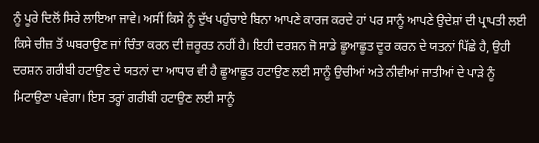ਨੂੰ ਪੂਰੇ ਦਿਲੋਂ ਸਿਰੇ ਲਾਇਆ ਜਾਵੇ। ਅਸੀਂ ਕਿਸੇ ਨੂੰ ਦੁੱਖ ਪਹੁੰਚਾਏ ਬਿਨਾ ਆਪਣੇ ਕਾਰਜ ਕਰਦੇ ਹਾਂ ਪਰ ਸਾਨੂੰ ਆਪਣੇ ਉਦੇਸ਼ਾਂ ਦੀ ਪ੍ਰਾਪਤੀ ਲਈ ਕਿਸੇ ਚੀਜ਼ ਤੋਂ ਘਬਰਾਉਣ ਜਾਂ ਚਿੰਤਾ ਕਰਨ ਦੀ ਜ਼ਰੂਰਤ ਨਹੀਂ ਹੈ। ਇਹੀ ਦਰਸ਼ਨ ਜੋ ਸਾਡੇ ਛੂਆਛੂਤ ਦੂਰ ਕਰਨ ਦੇ ਯਤਨਾਂ ਪਿੱਛੇ ਹੈ, ਉਹੀ ਦਰਸ਼ਨ ਗਰੀਬੀ ਹਟਾਉਣ ਦੇ ਯਤਨਾਂ ਦਾ ਆਧਾਰ ਵੀ ਹੈ ਛੂਆਛੂਤ ਹਟਾਉਣ ਲਈ ਸਾਨੂੰ ਉਚੀਆਂ ਅਤੇ ਨੀਵੀਆਂ ਜਾਤੀਆਂ ਦੇ ਪਾੜੇ ਨੂੰ ਮਿਟਾਉਣਾ ਪਵੇਗਾ। ਇਸ ਤਰ੍ਹਾਂ ਗਰੀਬੀ ਹਟਾਉਣ ਲਈ ਸਾਨੂੰ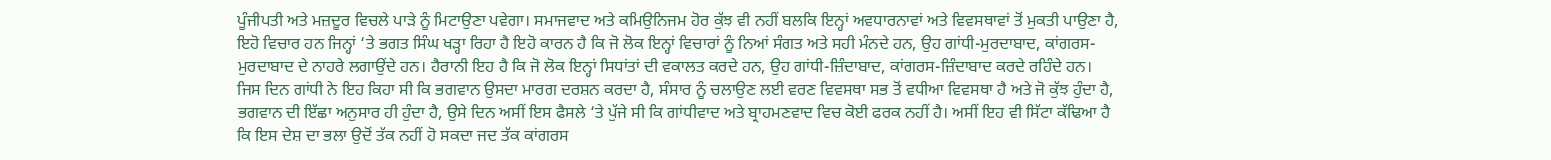ਪੂੰਜੀਪਤੀ ਅਤੇ ਮਜ਼ਦੂਰ ਵਿਚਲੇ ਪਾੜੇ ਨੂੰ ਮਿਟਾਉਣਾ ਪਵੇਗਾ। ਸਮਾਜਵਾਦ ਅਤੇ ਕਮਿਉਨਿਜਮ ਹੋਰ ਕੁੱਝ ਵੀ ਨਹੀਂ ਬਲਕਿ ਇਨ੍ਹਾਂ ਅਵਧਾਰਨਾਵਾਂ ਅਤੇ ਵਿਵਸਥਾਵਾਂ ਤੋਂ ਮੁਕਤੀ ਪਾਉਣਾ ਹੈ, ਇਹੋ ਵਿਚਾਰ ਹਨ ਜਿਨ੍ਹਾਂ ‘ਤੇ ਭਗਤ ਸਿੰਘ ਖੜ੍ਹਾ ਰਿਹਾ ਹੈ ਇਹੋ ਕਾਰਨ ਹੈ ਕਿ ਜੋ ਲੋਕ ਇਨ੍ਹਾਂ ਵਿਚਾਰਾਂ ਨੂੰ ਨਿਆਂ ਸੰਗਤ ਅਤੇ ਸਹੀ ਮੰਨਦੇ ਹਨ, ਉਹ ਗਾਂਧੀ-ਮੁਰਦਾਬਾਦ, ਕਾਂਗਰਸ-ਮੁਰਦਾਬਾਦ ਦੇ ਨਾਹਰੇ ਲਗਾਉਂਦੇ ਹਨ। ਹੈਰਾਨੀ ਇਹ ਹੈ ਕਿ ਜੋ ਲੋਕ ਇਨ੍ਹਾਂ ਸਿਧਾਂਤਾਂ ਦੀ ਵਕਾਲਤ ਕਰਦੇ ਹਨ, ਉਹ ਗਾਂਧੀ-ਜ਼ਿੰਦਾਬਾਦ, ਕਾਂਗਰਸ-ਜ਼ਿੰਦਾਬਾਦ ਕਰਦੇ ਰਹਿੰਦੇ ਹਨ।
ਜਿਸ ਦਿਨ ਗਾਂਧੀ ਨੇ ਇਹ ਕਿਹਾ ਸੀ ਕਿ ਭਗਵਾਨ ਉਸਦਾ ਮਾਰਗ ਦਰਸ਼ਨ ਕਰਦਾ ਹੈ, ਸੰਸਾਰ ਨੂੰ ਚਲਾਉਣ ਲਈ ਵਰਣ ਵਿਵਸਥਾ ਸਭ ਤੋਂ ਵਧੀਆ ਵਿਵਸਥਾ ਹੈ ਅਤੇ ਜੋ ਕੁੱਝ ਹੁੰਦਾ ਹੈ, ਭਗਵਾਨ ਦੀ ਇੱਛਾ ਅਨੁਸਾਰ ਹੀ ਹੁੰਦਾ ਹੈ, ਉਸੇ ਦਿਨ ਅਸੀਂ ਇਸ ਫੈਸਲੇ ‘ਤੇ ਪੁੱਜੇ ਸੀ ਕਿ ਗਾਂਧੀਵਾਦ ਅਤੇ ਬ੍ਰਾਹਮਣਵਾਦ ਵਿਚ ਕੋਈ ਫਰਕ ਨਹੀਂ ਹੈ। ਅਸੀਂ ਇਹ ਵੀ ਸਿੱਟਾ ਕੱਢਿਆ ਹੈ ਕਿ ਇਸ ਦੇਸ਼ ਦਾ ਭਲਾ ਉਦੋਂ ਤੱਕ ਨਹੀਂ ਹੋ ਸਕਦਾ ਜਦ ਤੱਕ ਕਾਂਗਰਸ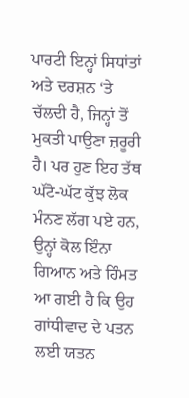ਪਾਰਟੀ ਇਨ੍ਹਾਂ ਸਿਧਾਂਤਾਂ ਅਤੇ ਦਰਸ਼ਨ ‘ਤੇ ਚੱਲਦੀ ਹੈ, ਜਿਨ੍ਹਾਂ ਤੋਂ ਮੁਕਤੀ ਪਾਉਣਾ ਜ਼ਰੂਰੀ ਹੈ। ਪਰ ਹੁਣ ਇਹ ਤੱਥ ਘੱਟੋ-ਘੱਟ ਕੁੱਝ ਲੋਕ ਮੰਨਣ ਲੱਗ ਪਏ ਹਨ, ਉਨ੍ਹਾਂ ਕੋਲ ਇੰਨਾ ਗਿਆਨ ਅਤੇ ਹਿੰਮਤ ਆ ਗਈ ਹੈ ਕਿ ਉਹ ਗਾਂਧੀਵਾਦ ਦੇ ਪਤਨ ਲਈ ਯਤਨ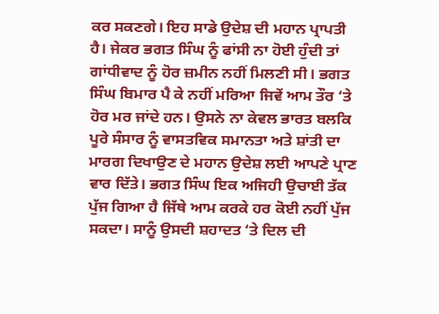ਕਰ ਸਕਣਗੇ। ਇਹ ਸਾਡੇ ਉਦੇਸ਼ ਦੀ ਮਹਾਨ ਪ੍ਰਾਪਤੀ ਹੈ। ਜੇਕਰ ਭਗਤ ਸਿੰਘ ਨੂੰ ਫਾਂਸੀ ਨਾ ਹੋਈ ਹੁੰਦੀ ਤਾਂ ਗਾਂਧੀਵਾਦ ਨੂੰ ਹੋਰ ਜ਼ਮੀਨ ਨਹੀਂ ਮਿਲਣੀ ਸੀ। ਭਗਤ ਸਿੰਘ ਬਿਮਾਰ ਪੈ ਕੇ ਨਹੀਂ ਮਰਿਆ ਜਿਵੇਂ ਆਮ ਤੌਰ ‘ਤੇ ਹੋਰ ਮਰ ਜਾਂਦੇ ਹਨ। ਉਸਨੇ ਨਾ ਕੇਵਲ ਭਾਰਤ ਬਲਕਿ ਪੂਰੇ ਸੰਸਾਰ ਨੂੰ ਵਾਸਤਵਿਕ ਸਮਾਨਤਾ ਅਤੇ ਸ਼ਾਂਤੀ ਦਾ ਮਾਰਗ ਦਿਖਾਉਣ ਦੇ ਮਹਾਨ ਉਦੇਸ਼ ਲਈ ਆਪਣੇ ਪ੍ਰਾਣ ਵਾਰ ਦਿੱਤੇ। ਭਗਤ ਸਿੰਘ ਇਕ ਅਜਿਹੀ ਉਚਾਈ ਤੱਕ ਪੁੱਜ ਗਿਆ ਹੈ ਜਿੱਥੇ ਆਮ ਕਰਕੇ ਹਰ ਕੋਈ ਨਹੀਂ ਪੁੱਜ ਸਕਦਾ। ਸਾਨੂੰ ਉਸਦੀ ਸ਼ਹਾਦਤ ‘ਤੇ ਦਿਲ ਦੀ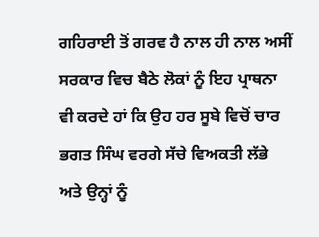ਗਹਿਰਾਈ ਤੋਂ ਗਰਵ ਹੈ ਨਾਲ ਹੀ ਨਾਲ ਅਸੀਂ ਸਰਕਾਰ ਵਿਚ ਬੈਠੇ ਲੋਕਾਂ ਨੂੰ ਇਹ ਪ੍ਰਾਥਨਾ ਵੀ ਕਰਦੇ ਹਾਂ ਕਿ ਉਹ ਹਰ ਸੂਬੇ ਵਿਚੋਂ ਚਾਰ ਭਗਤ ਸਿੰਘ ਵਰਗੇ ਸੱਚੇ ਵਿਅਕਤੀ ਲੱਭੇ ਅਤੇ ਉਨ੍ਹਾਂ ਨੂੰ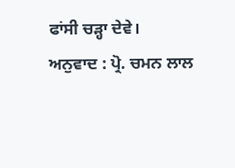ਫਾਂਸੀ ਚੜ੍ਹਾ ਦੇਵੇ।
ਅਨੁਵਾਦ : ਪ੍ਰੋ. ਚਮਨ ਲਾਲ